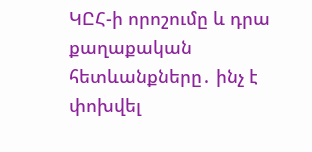ԿԸՀ-ի որոշումը և դրա քաղաքական հետևանքները․ ինչ է փոխվել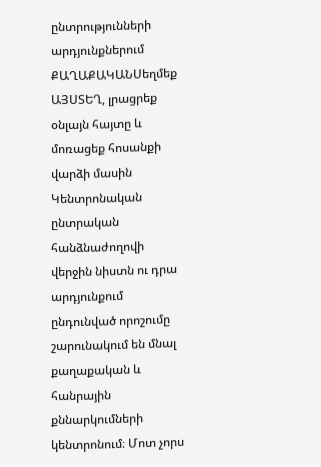ընտրությունների արդյունքներում
ՔԱՂԱՔԱԿԱՆՍեղմեք ԱՅՍՏԵՂ, լրացրեք օնլայն հայտը և մոռացեք հոսանքի վարձի մասին
Կենտրոնական ընտրական հանձնաժողովի վերջին նիստն ու դրա արդյունքում ընդունված որոշումը շարունակում են մնալ քաղաքական և հանրային քննարկումների կենտրոնում։ Մոտ չորս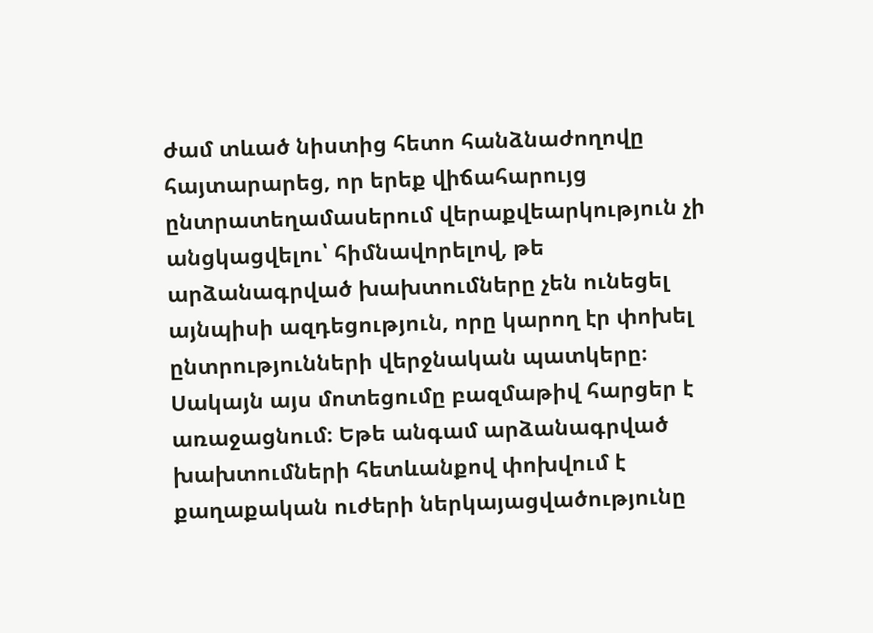ժամ տևած նիստից հետո հանձնաժողովը հայտարարեց, որ երեք վիճահարույց ընտրատեղամասերում վերաքվեարկություն չի անցկացվելու՝ հիմնավորելով, թե արձանագրված խախտումները չեն ունեցել այնպիսի ազդեցություն, որը կարող էր փոխել ընտրությունների վերջնական պատկերը։
Սակայն այս մոտեցումը բազմաթիվ հարցեր է առաջացնում։ Եթե անգամ արձանագրված խախտումների հետևանքով փոխվում է քաղաքական ուժերի ներկայացվածությունը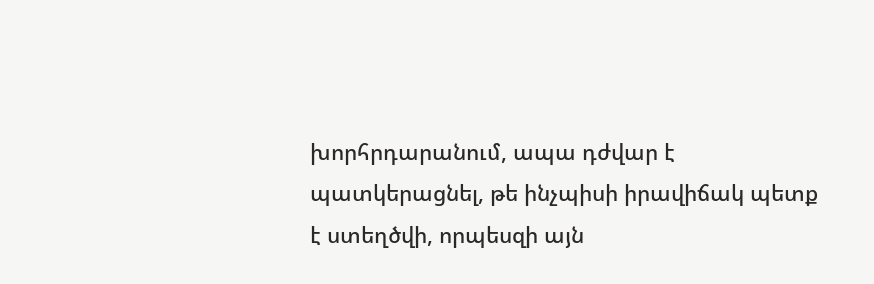խորհրդարանում, ապա դժվար է պատկերացնել, թե ինչպիսի իրավիճակ պետք է ստեղծվի, որպեսզի այն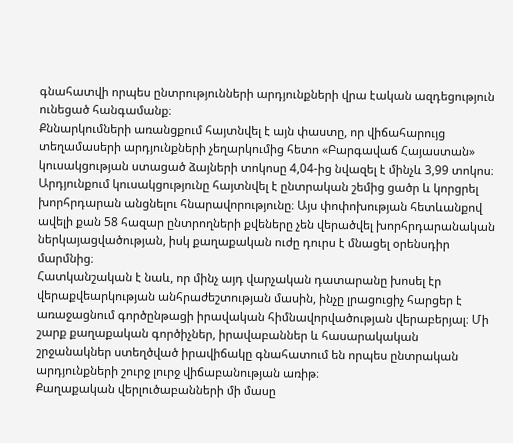գնահատվի որպես ընտրությունների արդյունքների վրա էական ազդեցություն ունեցած հանգամանք։
Քննարկումների առանցքում հայտնվել է այն փաստը, որ վիճահարույց տեղամասերի արդյունքների չեղարկումից հետո «Բարգավաճ Հայաստան» կուսակցության ստացած ձայների տոկոսը 4,04-ից նվազել է մինչև 3,99 տոկոս։ Արդյունքում կուսակցությունը հայտնվել է ընտրական շեմից ցածր և կորցրել խորհրդարան անցնելու հնարավորությունը։ Այս փոփոխության հետևանքով ավելի քան 58 հազար ընտրողների քվեները չեն վերածվել խորհրդարանական ներկայացվածության, իսկ քաղաքական ուժը դուրս է մնացել օրենսդիր մարմնից։
Հատկանշական է նաև, որ մինչ այդ վարչական դատարանը խոսել էր վերաքվեարկության անհրաժեշտության մասին, ինչը լրացուցիչ հարցեր է առաջացնում գործընթացի իրավական հիմնավորվածության վերաբերյալ։ Մի շարք քաղաքական գործիչներ, իրավաբաններ և հասարակական շրջանակներ ստեղծված իրավիճակը գնահատում են որպես ընտրական արդյունքների շուրջ լուրջ վիճաբանության առիթ։
Քաղաքական վերլուծաբանների մի մասը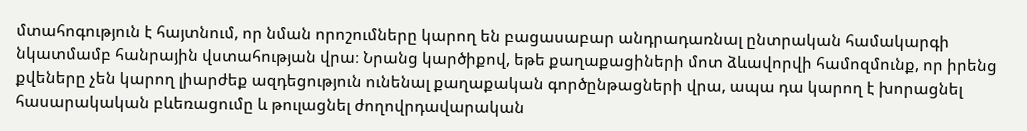մտահոգություն է հայտնում, որ նման որոշումները կարող են բացասաբար անդրադառնալ ընտրական համակարգի նկատմամբ հանրային վստահության վրա։ Նրանց կարծիքով, եթե քաղաքացիների մոտ ձևավորվի համոզմունք, որ իրենց քվեները չեն կարող լիարժեք ազդեցություն ունենալ քաղաքական գործընթացների վրա, ապա դա կարող է խորացնել հասարակական բևեռացումը և թուլացնել ժողովրդավարական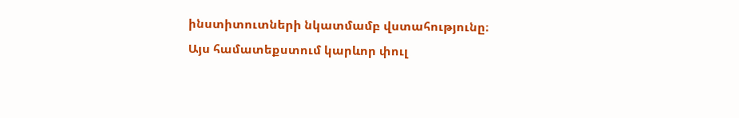ինստիտուտների նկատմամբ վստահությունը։
Այս համատեքստում կարևոր փուլ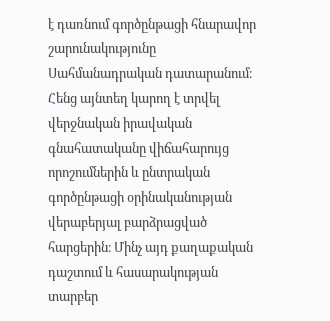է դառնում գործընթացի հնարավոր շարունակությունը Սահմանադրական դատարանում։ Հենց այնտեղ կարող է տրվել վերջնական իրավական գնահատականը վիճահարույց որոշումներին և ընտրական գործընթացի օրինականության վերաբերյալ բարձրացված հարցերին։ Մինչ այդ քաղաքական դաշտում և հասարակության տարբեր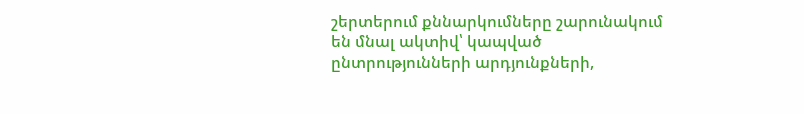շերտերում քննարկումները շարունակում են մնալ ակտիվ՝ կապված ընտրությունների արդյունքների,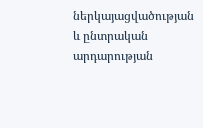ներկայացվածության և ընտրական արդարության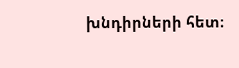խնդիրների հետ։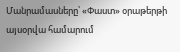Մանրամասները՝ «Փաստ» օրաթերթի այսօրվա համարում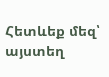Հետևեք մեզ՝ այստեղ